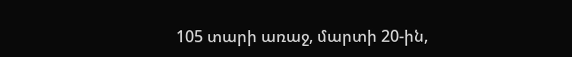105 տարի առաջ, մարտի 20-ին,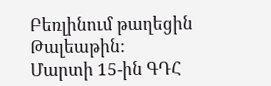Բեռլինում թաղեցին Թալեաթին:
Մարտի 15-ին ԳԴՀ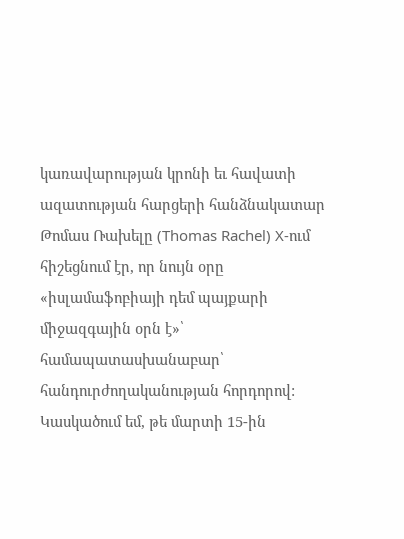կառավարության կրոնի եւ հավատի ազատության հարցերի հանձնակատար Թոմաս Ռախելը (Thomas Rachel) X-ում հիշեցնում էր, որ նույն օրը «իսլամաֆոբիայի դեմ պայքարի միջազգային օրն է»՝ համապատասխանաբար՝ հանդուրժողականության հորդորով: Կասկածում եմ, թե մարտի 15-ին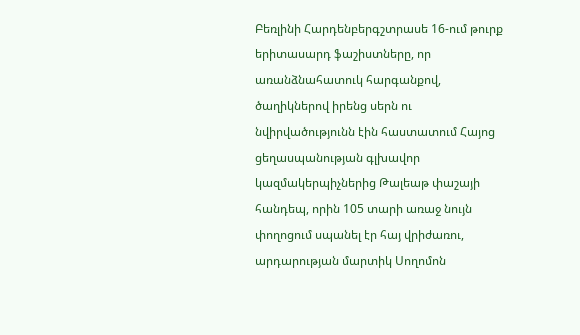Բեռլինի Հարդենբերգշտրասե 16-ում թուրք երիտասարդ ֆաշիստները, որ առանձնահատուկ հարգանքով, ծաղիկներով իրենց սերն ու նվիրվածությունն էին հաստատում Հայոց ցեղասպանության գլխավոր կազմակերպիչներից Թալեաթ փաշայի հանդեպ, որին 105 տարի առաջ նույն փողոցում սպանել էր հայ վրիժառու, արդարության մարտիկ Սողոմոն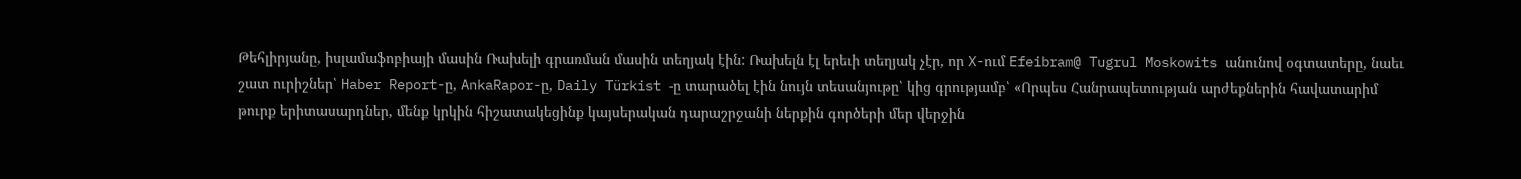Թեհլիրյանը, իսլամաֆոբիայի մասին Ռախելի գրառման մասին տեղյակ էին: Ռախելն էլ երեւի տեղյակ չէր, որ X-ում Efeibram@ Tugrul Moskowits անունով օգտատերը, նաեւ շատ ուրիշներ՝ Haber Report-ը, AnkaRapor-ը, Daily Türkist -ը տարածել էին նույն տեսանյութը՝ կից գրությամբ՝ «Որպես Հանրապետության արժեքներին հավատարիմ թուրք երիտասարդներ, մենք կրկին հիշատակեցինք կայսերական դարաշրջանի ներքին գործերի մեր վերջին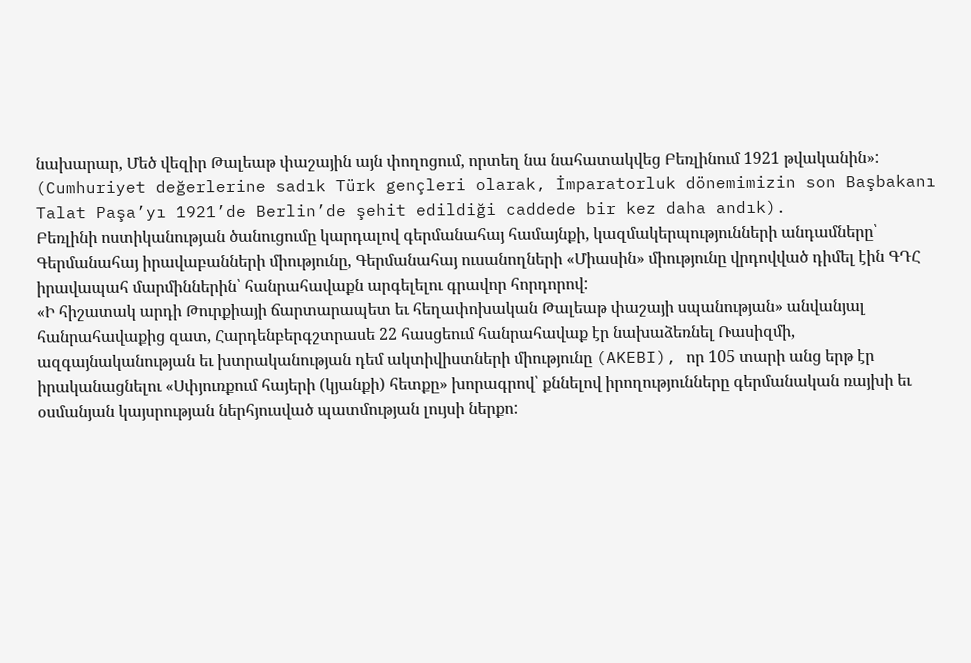նախարար, Մեծ վեզիր Թալեաթ փաշային այն փողոցում, որտեղ նա նահատակվեց Բեռլինում 1921 թվականին»: (Cumhuriyet değerlerine sadık Türk gençleri olarak, İmparatorluk dönemimizin son Başbakanı Talat Paşa’yı 1921’de Berlin’de şehit edildiği caddede bir kez daha andık).
Բեռլինի ոստիկանության ծանուցումը կարդալով գերմանահայ համայնքի, կազմակերպությունների անդամները՝ Գերմանահայ իրավաբանների միությունը, Գերմանահայ ուսանողների «Միասին» միությունը վրդովված դիմել էին ԳԴՀ իրավապահ մարմիններին՝ հանրահավաքն արգելելու գրավոր հորդորով:
«Ի հիշատակ արդի Թուրքիայի ճարտարապետ եւ հեղափոխական Թալեաթ փաշայի սպանության» անվանյալ հանրահավաքից զատ, Հարդենբերգշտրասե 22 հասցեում հանրահավաք էր նախաձեռնել Ռասիզմի, ազգայնականության եւ խտրականության դեմ ակտիվիստների միությունը (AKEBI), որ 105 տարի անց երթ էր իրականացնելու «Սփյուռքում հայերի (կյանքի) հետքը» խորագրով՝ քննելով իրողությունները գերմանական ռայխի եւ օսմանյան կայսրության ներհյուսված պատմության լույսի ներքո: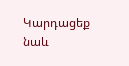Կարդացեք նաև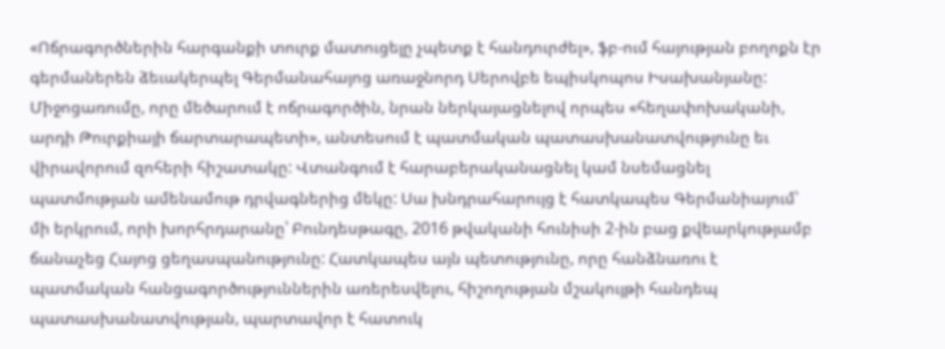«Ոճրագործներին հարգանքի տուրք մատուցելը չպետք է հանդուրժել», ֆբ-ում հայության բողոքն էր գերմաներեն ձեւակերպել Գերմանահայոց առաջնորդ Սերովբե եպիսկոպոս Իսախանյանը: Միջոցառումը, որը մեծարում է ոճրագործին, նրան ներկայացնելով որպես «հեղափոխականի, արդի Թուրքիայի ճարտարապետի», անտեսում է պատմական պատասխանատվությունը եւ վիրավորում զոհերի հիշատակը: Վտանգում է հարաբերականացնել կամ նսեմացնել պատմության ամենամութ դրվագներից մեկը: Սա խնդրահարույց է հատկապես Գերմանիայում՝ մի երկրում, որի խորհրդարանը՝ Բունդեսթագը, 2016 թվականի հունիսի 2-ին բաց քվեարկությամբ ճանաչեց Հայոց ցեղասպանությունը: Հատկապես այն պետությունը, որը հանձնառու է պատմական հանցագործություններին առերեսվելու, հիշողության մշակույթի հանդեպ պատասխանատվության, պարտավոր է հատուկ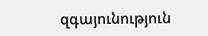զգայունություն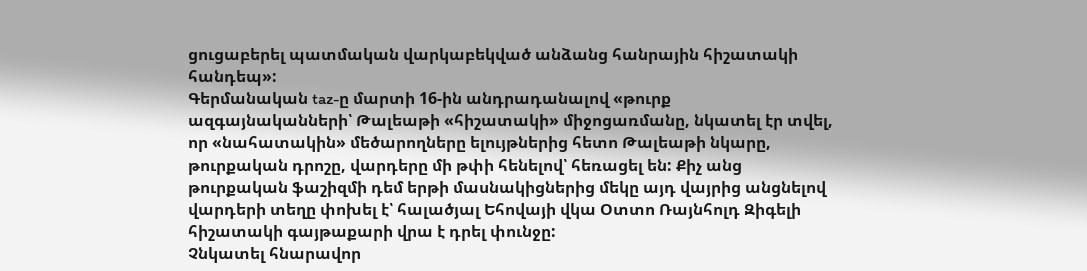ցուցաբերել պատմական վարկաբեկված անձանց հանրային հիշատակի հանդեպ»:
Գերմանական taz-ը մարտի 16-ին անդրադանալով «թուրք ազգայնականների՝ Թալեաթի «հիշատակի» միջոցառմանը, նկատել էր տվել, որ «նահատակին» մեծարողները ելույթներից հետո Թալեաթի նկարը, թուրքական դրոշը, վարդերը մի թփի հենելով՝ հեռացել են: Քիչ անց թուրքական ֆաշիզմի դեմ երթի մասնակիցներից մեկը այդ վայրից անցնելով վարդերի տեղը փոխել է՝ հալածյալ Եհովայի վկա Օտտո Ռայնհոլդ Զիգելի հիշատակի գայթաքարի վրա է դրել փունջը:
Չնկատել հնարավոր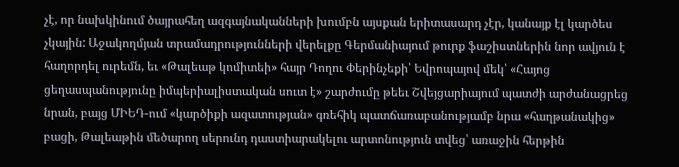չէ, որ նախկինում ծայրահեղ ազգայնականների խումբն այսքան երիտասարդ չէր, կանայք էլ կարծես չկային: Աջակողմյան տրամադրությունների վերելքը Գերմանիայում թուրք ֆաշիստներին նոր ավյուն է հաղորդել ուրեմն, եւ «Թալեաթ կոմիտեի» հայր Դողու Փերինչեքի՝ Եվրոպայով մեկ՝ «Հայոց ցեղասպանությունը իմպերիալիստական սուտ է» շարժումը թեեւ Շվեյցարիայում պատժի արժանացրեց նրան, բայց ՄԻԵԴ-ում «կարծիքի ազատության» գռեհիկ պատճառաբանությամբ նրա «հաղթանակից» բացի, Թալեաթին մեծարող սերունդ դաստիարակելու արտոնություն տվեց՝ առաջին հերթին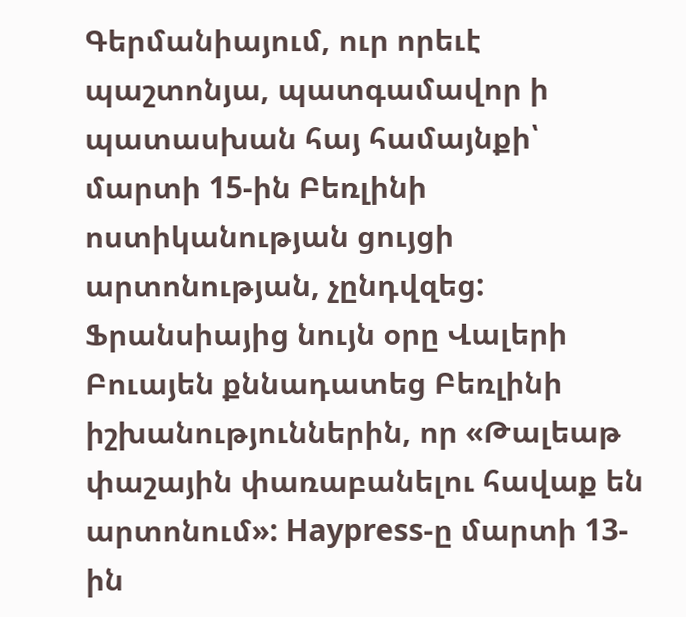Գերմանիայում, ուր որեւէ պաշտոնյա, պատգամավոր ի պատասխան հայ համայնքի՝ մարտի 15-ին Բեռլինի ոստիկանության ցույցի արտոնության, չընդվզեց: Ֆրանսիայից նույն օրը Վալերի Բուայեն քննադատեց Բեռլինի իշխանություններին, որ «Թալեաթ փաշային փառաբանելու հավաք են արտոնում»: Haypress-ը մարտի 13-ին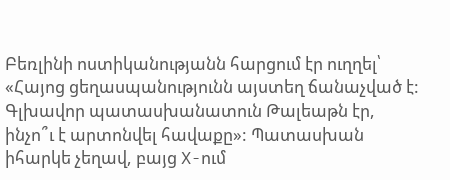Բեռլինի ոստիկանությանն հարցում էր ուղղել՝ «Հայոց ցեղասպանությունն այստեղ ճանաչված է: Գլխավոր պատասխանատուն Թալեաթն էր, ինչո՞ւ է արտոնվել հավաքը»: Պատասխան իհարկե չեղավ, բայց X-ում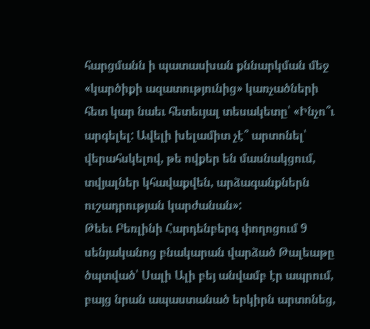հարցմանն ի պատասխան քննարկման մեջ «կարծիքի ազատությունից» կառչածների հետ կար նաեւ հետեւյալ տեսակետը՝ «Ինչո՞ւ արգելել: Ավելի խելամիտ չէ՞ արտոնել՝ վերահսկելով, թե ովքեր են մասնակցում, տվյալներ կհավաքվեն, արձագանքներն ուշադրության կարժանան»:
Թեեւ Բեռլինի Հարդենբերգ փողոցում 9 սենյականոց բնակարան վարձած Թալեաթը ծպտված՝ Սալի Ալի բեյ անվամբ էր ապրում, բայց նրան ապաստանած երկիրն արտոնեց,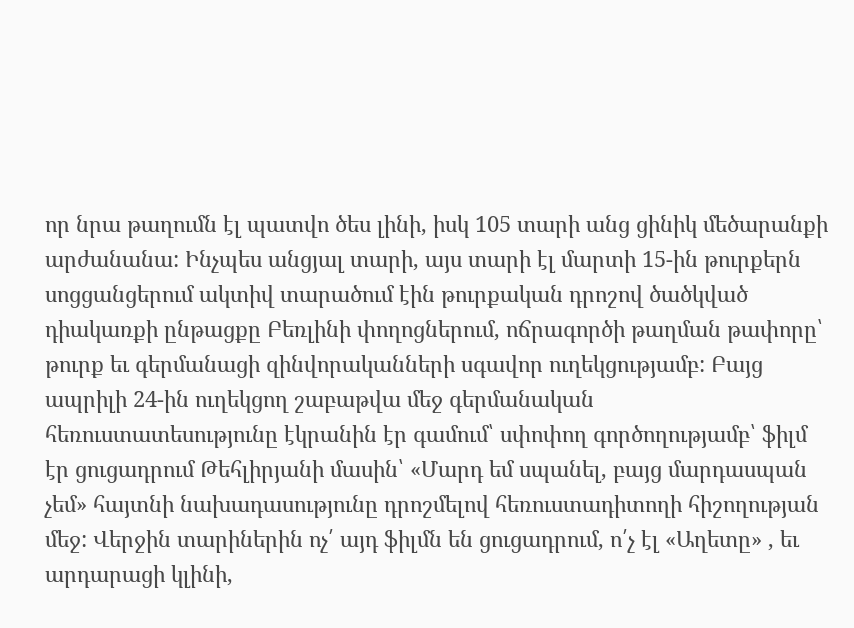որ նրա թաղումն էլ պատվո ծես լինի, իսկ 105 տարի անց ցինիկ մեծարանքի արժանանա: Ինչպես անցյալ տարի, այս տարի էլ մարտի 15-ին թուրքերն սոցցանցերում ակտիվ տարածում էին թուրքական դրոշով ծածկված դիակառքի ընթացքը Բեռլինի փողոցներում, ոճրագործի թաղման թափորը՝ թուրք եւ գերմանացի զինվորականների սգավոր ուղեկցությամբ: Բայց ապրիլի 24-ին ուղեկցող շաբաթվա մեջ գերմանական հեռուստատեսությունը էկրանին էր գամում՝ սփոփող գործողությամբ՝ ֆիլմ էր ցուցադրում Թեհլիրյանի մասին՝ «Մարդ եմ սպանել, բայց մարդասպան չեմ» հայտնի նախադասությունը դրոշմելով հեռուստադիտողի հիշողության մեջ: Վերջին տարիներին ոչ՛ այդ ֆիլմն են ցուցադրում, ո՛չ էլ «Աղետը» , եւ արդարացի կլինի,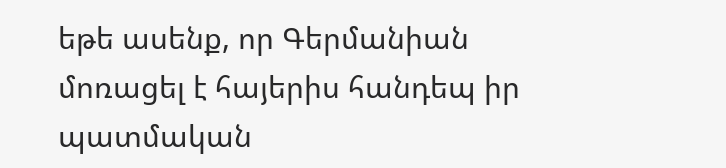եթե ասենք, որ Գերմանիան մոռացել է հայերիս հանդեպ իր պատմական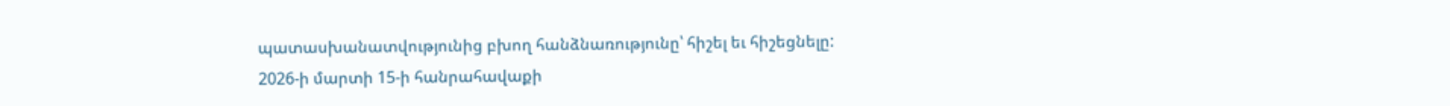պատասխանատվությունից բխող հանձնառությունը՝ հիշել եւ հիշեցնելը:
2026-ի մարտի 15-ի հանրահավաքի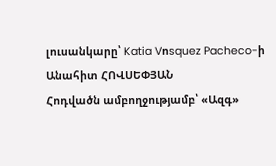լուսանկարը՝ Katia Vոsquez Pacheco-ի
Անահիտ ՀՈՎՍԵՓՅԱՆ
Հոդվածն ամբողջությամբ՝ «Ազգ»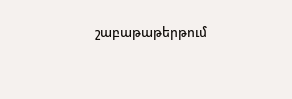շաբաթաթերթում